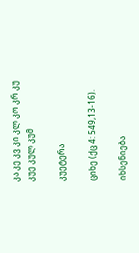კა კე კვ კი კლ კო კრ კუ
კუე კულ კუმ

კუეტერა

ციხე (ქც 4: 549,13-16).

იხსენიება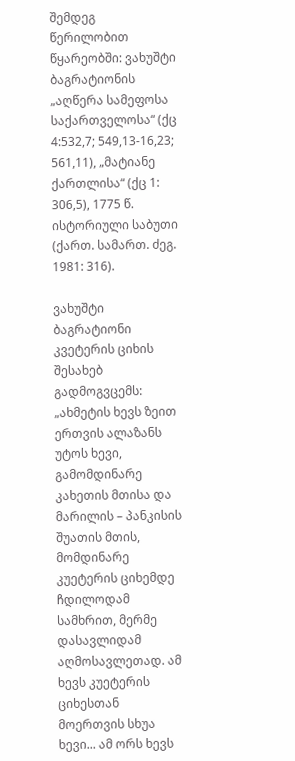შემდეგ წერილობით წყარეობში: ვახუშტი ბაგრატიონის „აღწერა სამეფოსა საქართველოსა“ (ქც 4:532,7; 549,13-16,23; 561,11), „მატიანე ქართლისა“ (ქც 1: 306,5), 1775 წ. ისტორიული საბუთი (ქართ. სამართ. ძეგ. 1981: 316).

ვახუშტი ბაგრატიონი კვეტერის ციხის შესახებ გადმოგვცემს: „ახმეტის ხევს ზეით ერთვის ალაზანს უტოს ხევი, გამომდინარე კახეთის მთისა და მარილის – პანკისის შუათის მთის, მომდინარე კუეტერის ციხემდე ჩდილოდამ სამხრით, მერმე დასავლიდამ აღმოსავლეთად. ამ ხევს კუეტერის ციხესთან მოერთვის სხუა ხევი... ამ ორს ხევს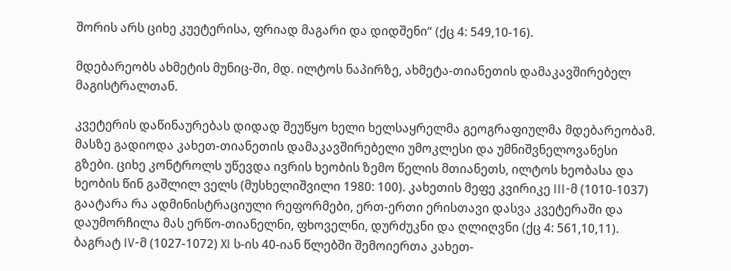შორის არს ციხე კუეტერისა, ფრიად მაგარი და დიდშენი“ (ქც 4: 549,10-16).

მდებარეობს ახმეტის მუნიც-ში, მდ. ილტოს ნაპირზე, ახმეტა-თიანეთის დამაკავშირებელ მაგისტრალთან.

კვეტერის დაწინაურებას დიდად შეუწყო ხელი ხელსაყრელმა გეოგრაფიულმა მდებარეობამ. მასზე გადიოდა კახეთ-თიანეთის დამაკავშირებელი უმოკლესი და უმნიშვნელოვანესი გზები. ციხე კონტროლს უწევდა ივრის ხეობის ზემო წელის მთიანეთს, ილტოს ხეობასა და ხეობის წინ გაშლილ ველს (მუსხელიშვილი 1980: 100). კახეთის მეფე კვირიკე III-მ (1010-1037) გაატარა რა ადმინისტრაციული რეფორმები, ერთ-ერთი ერისთავი დასვა კვეტერაში და დაუმორჩილა მას ერწო-თიანელნი, ფხოველნი, დურძუკნი და ღლიღვნი (ქც 4: 561,10,11). ბაგრატ IV-მ (1027-1072) XI ს-ის 40-იან წლებში შემოიერთა კახეთ-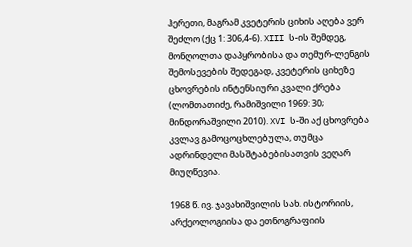ჰერეთი, მაგრამ კვეტერის ციხის აღება ვერ შეძლო (ქც 1: 306,4-6). XIII ს-ის შემდეგ, მონღოლთა დაპყრობისა და თემურ-ლენგის შემოსევების შედეგად, კვეტერის ციხეზე ცხოვრების ინტენსიური კვალი ქრება (ლომთათიძე, რამიშვილი 1969: 30; მინდორაშვილი 2010). XVI ს-ში აქ ცხოვრება კვლავ გამოცოცხლებულა, თუმცა ადრინდელი მასშტაბებისათვის ვეღარ მიუღწევია.

1968 წ. ივ. ჯავახიშვილის სახ. ისტორიის, არქეოლოგიისა და ეთნოგრაფიის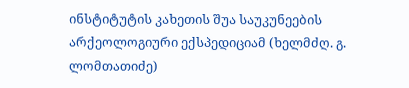ინსტიტუტის კახეთის შუა საუკუნეების არქეოლოგიური ექსპედიციამ (ხელმძღ. გ. ლომთათიძე)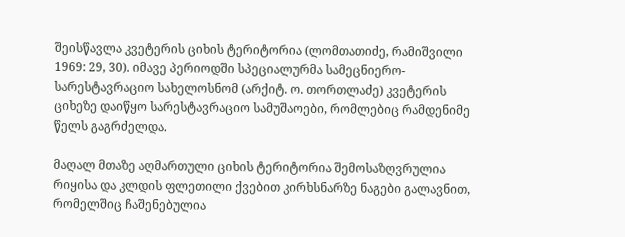შეისწავლა კვეტერის ციხის ტერიტორია (ლომთათიძე, რამიშვილი 1969: 29, 30). იმავე პერიოდში სპეციალურმა სამეცნიერო-სარესტავრაციო სახელოსნომ (არქიტ. ო. თორთლაძე) კვეტერის ციხეზე დაიწყო სარესტავრაციო სამუშაოები, რომლებიც რამდენიმე წელს გაგრძელდა.

მაღალ მთაზე აღმართული ციხის ტერიტორია შემოსაზღვრულია რიყისა და კლდის ფლეთილი ქვებით კირხსნარზე ნაგები გალავნით, რომელშიც ჩაშენებულია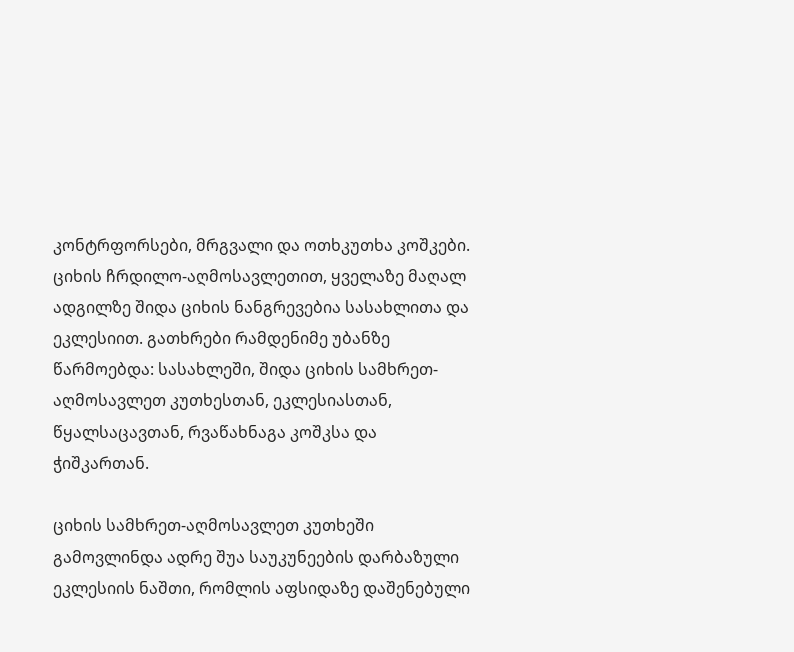კონტრფორსები, მრგვალი და ოთხკუთხა კოშკები. ციხის ჩრდილო-აღმოსავლეთით, ყველაზე მაღალ ადგილზე შიდა ციხის ნანგრევებია სასახლითა და ეკლესიით. გათხრები რამდენიმე უბანზე წარმოებდა: სასახლეში, შიდა ციხის სამხრეთ-აღმოსავლეთ კუთხესთან, ეკლესიასთან, წყალსაცავთან, რვაწახნაგა კოშკსა და ჭიშკართან.

ციხის სამხრეთ-აღმოსავლეთ კუთხეში გამოვლინდა ადრე შუა საუკუნეების დარბაზული ეკლესიის ნაშთი, რომლის აფსიდაზე დაშენებული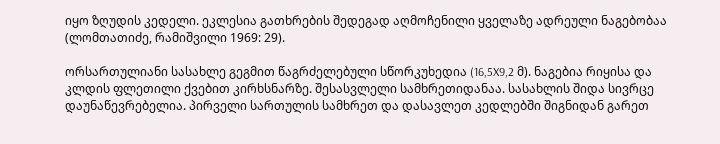იყო ზღუდის კედელი. ეკლესია გათხრების შედეგად აღმოჩენილი ყველაზე ადრეული ნაგებობაა (ლომთათიძე, რამიშვილი 1969: 29).

ორსართულიანი სასახლე გეგმით წაგრძელებული სწორკუხედია (16,5X9,2 მ). ნაგებია რიყისა და კლდის ფლეთილი ქვებით კირხსნარზე. შესასვლელი სამხრეთიდანაა. სასახლის შიდა სივრცე დაუნაწევრებელია. პირველი სართულის სამხრეთ და დასავლეთ კედლებში შიგნიდან გარეთ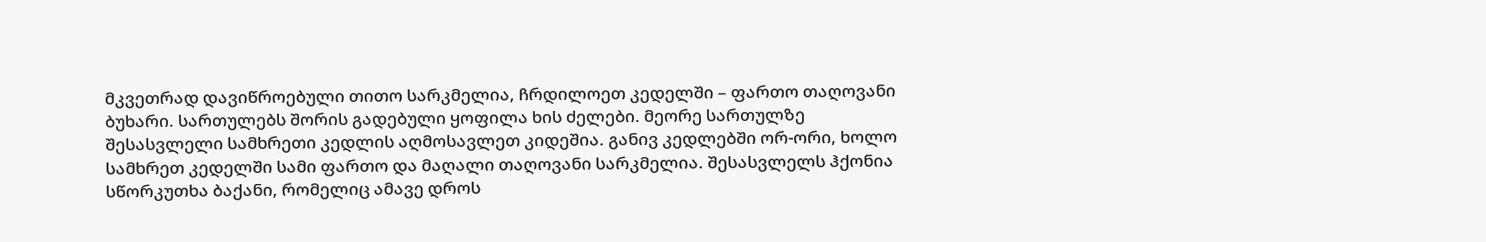მკვეთრად დავიწროებული თითო სარკმელია, ჩრდილოეთ კედელში – ფართო თაღოვანი ბუხარი. სართულებს შორის გადებული ყოფილა ხის ძელები. მეორე სართულზე შესასვლელი სამხრეთი კედლის აღმოსავლეთ კიდეშია. განივ კედლებში ორ-ორი, ხოლო სამხრეთ კედელში სამი ფართო და მაღალი თაღოვანი სარკმელია. შესასვლელს ჰქონია სწორკუთხა ბაქანი, რომელიც ამავე დროს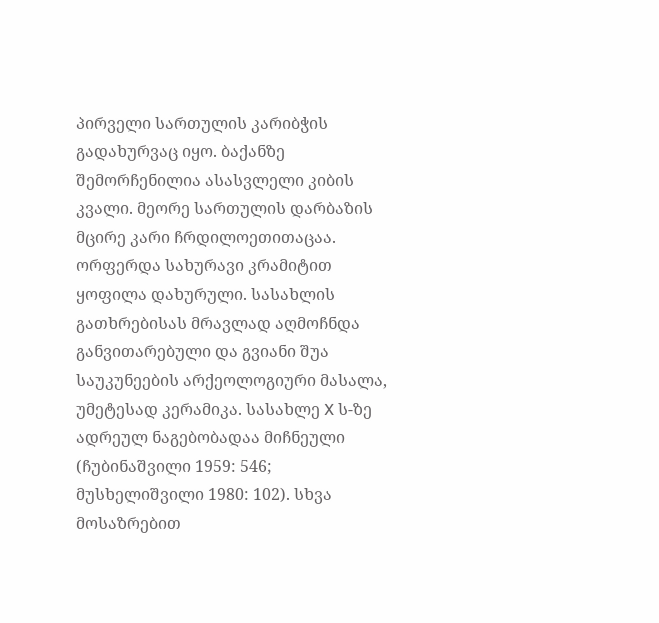პირველი სართულის კარიბჭის გადახურვაც იყო. ბაქანზე შემორჩენილია ასასვლელი კიბის კვალი. მეორე სართულის დარბაზის მცირე კარი ჩრდილოეთითაცაა. ორფერდა სახურავი კრამიტით ყოფილა დახურული. სასახლის გათხრებისას მრავლად აღმოჩნდა განვითარებული და გვიანი შუა საუკუნეების არქეოლოგიური მასალა, უმეტესად კერამიკა. სასახლე X ს-ზე ადრეულ ნაგებობადაა მიჩნეული (ჩუბინაშვილი 1959: 546; მუსხელიშვილი 1980: 102). სხვა მოსაზრებით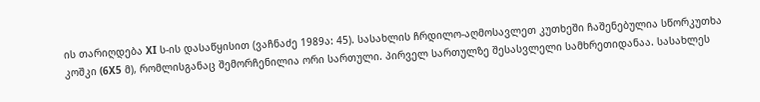ის თარიღდება XI ს-ის დასაწყისით (ვაჩნაძე 1989ა: 45). სასახლის ჩრდილო-აღმოსავლეთ კუთხეში ჩაშენებულია სწორკუთხა კოშკი (6X5 მ), რომლისგანაც შემორჩენილია ორი სართული. პირველ სართულზე შესასვლელი სამხრეთიდანაა. სასახლეს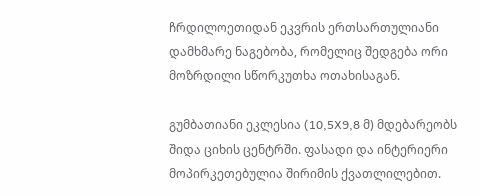ჩრდილოეთიდან ეკვრის ერთსართულიანი დამხმარე ნაგებობა, რომელიც შედგება ორი მოზრდილი სწორკუთხა ოთახისაგან.

გუმბათიანი ეკლესია (10,5X9,8 მ) მდებარეობს შიდა ციხის ცენტრში. ფასადი და ინტერიერი მოპირკეთებულია შირიმის ქვათლილებით.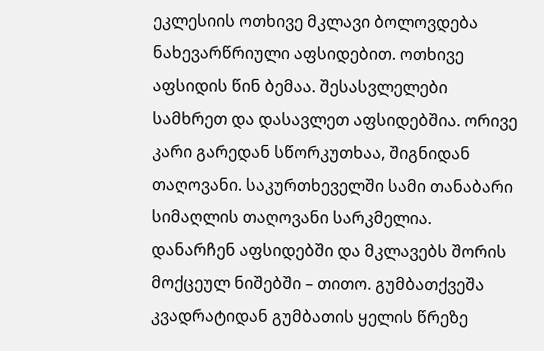ეკლესიის ოთხივე მკლავი ბოლოვდება ნახევარწრიული აფსიდებით. ოთხივე აფსიდის წინ ბემაა. შესასვლელები სამხრეთ და დასავლეთ აფსიდებშია. ორივე კარი გარედან სწორკუთხაა, შიგნიდან თაღოვანი. საკურთხეველში სამი თანაბარი სიმაღლის თაღოვანი სარკმელია. დანარჩენ აფსიდებში და მკლავებს შორის მოქცეულ ნიშებში – თითო. გუმბათქვეშა კვადრატიდან გუმბათის ყელის წრეზე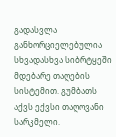გადასვლა განხორციელებულია სხვადასხვა სიბრტყეში მდებარე თაღების სისტემით. გუმბათს აქვს ექვსი თაღოვანი სარკმელი.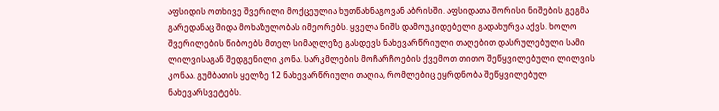აფსიდის ოთხივე შვერილი მოქცეულია ხუთწახნაგოვან აბრისში. აფსიდათა შორისი ნიშების გეგმა გარედანაც შიდა მოხაზულობას იმეორებს. ყველა ნიშს დამოუკიდებელი გადახურვა აქვს. ხოლო შვერილების წიბოებს მთელ სიმაღლეზე გასდევს ნახევარწრიული თაღებით დასრულებული სამი ლილვისაგან შედგენილი კონა. სარკმლების მოჩარჩოების ქვემოთ თითო შეწყვილებული ლილვის კონაა. გუმბათის ყელზე 12 ნახევარწრიული თაღია, რომლებიც ეყრდნობა შეწყვილებულ ნახევარსვეტებს.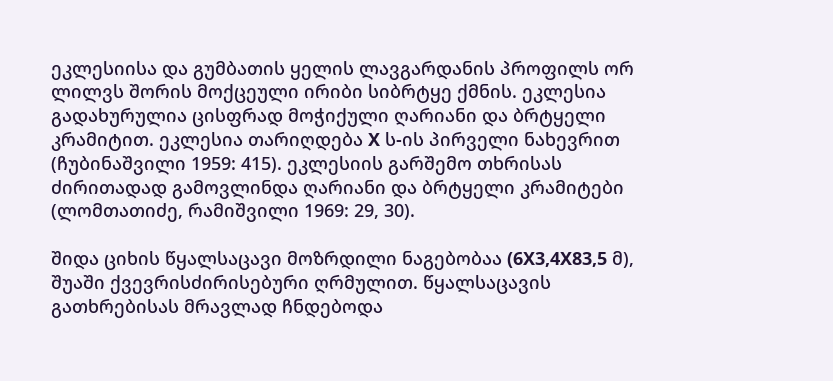ეკლესიისა და გუმბათის ყელის ლავგარდანის პროფილს ორ ლილვს შორის მოქცეული ირიბი სიბრტყე ქმნის. ეკლესია გადახურულია ცისფრად მოჭიქული ღარიანი და ბრტყელი კრამიტით. ეკლესია თარიღდება X ს-ის პირველი ნახევრით (ჩუბინაშვილი 1959: 415). ეკლესიის გარშემო თხრისას ძირითადად გამოვლინდა ღარიანი და ბრტყელი კრამიტები (ლომთათიძე, რამიშვილი 1969: 29, 30).

შიდა ციხის წყალსაცავი მოზრდილი ნაგებობაა (6X3,4X83,5 მ), შუაში ქვევრისძირისებური ღრმულით. წყალსაცავის გათხრებისას მრავლად ჩნდებოდა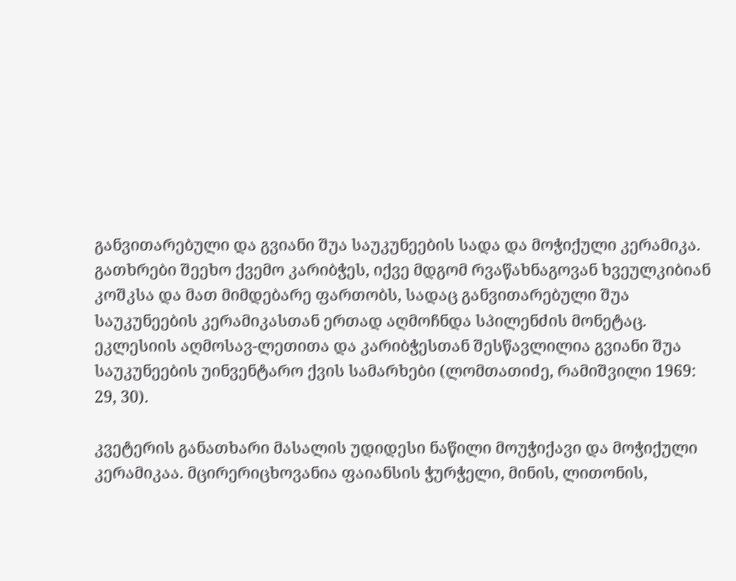განვითარებული და გვიანი შუა საუკუნეების სადა და მოჭიქული კერამიკა. გათხრები შეეხო ქვემო კარიბჭეს, იქვე მდგომ რვაწახნაგოვან ხვეულკიბიან კოშკსა და მათ მიმდებარე ფართობს, სადაც განვითარებული შუა საუკუნეების კერამიკასთან ერთად აღმოჩნდა სპილენძის მონეტაც. ეკლესიის აღმოსავ-ლეთითა და კარიბჭესთან შესწავლილია გვიანი შუა საუკუნეების უინვენტარო ქვის სამარხები (ლომთათიძე, რამიშვილი 1969: 29, 30).

კვეტერის განათხარი მასალის უდიდესი ნაწილი მოუჭიქავი და მოჭიქული კერამიკაა. მცირერიცხოვანია ფაიანსის ჭურჭელი, მინის, ლითონის,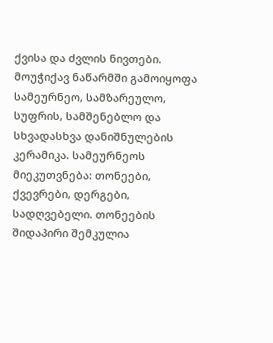ქვისა და ძვლის ნივთები. მოუჭიქავ ნაწარმში გამოიყოფა სამეურნეო, სამზარეულო, სუფრის, სამშენებლო და სხვადასხვა დანიშნულების კერამიკა. სამეურნეოს მიეკუთვნება: თონეები, ქვევრები, დერგები, სადღვებელი. თონეების შიდაპირი შემკულია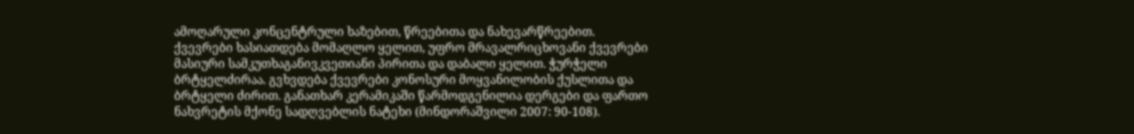ამოღარული კონცენტრული ხაზებით, წრეებითა და ნახევარწრეებით. ქვევრები ხასიათდება მომაღლო ყელით, უფრო მრავალრიცხოვანი ქვევრები მასიური სამკუთხაგანივკვეთიანი პირითა და დაბალი ყელით. ჭურჭელი ბრტყელძირაა. გვხვდება ქვევრები კონოსური მოყვანილობის ქუსლითა და ბრტყელი ძირით. განათხარ კერამიკაში წარმოდგენილია დერგები და ფართო ნახვრეტის მქონე სადღვებლის ნატეხი (მინდორაშვილი 2007: 90-108).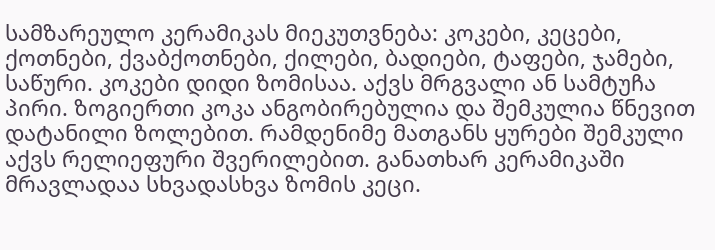სამზარეულო კერამიკას მიეკუთვნება: კოკები, კეცები, ქოთნები, ქვაბქოთნები, ქილები, ბადიები, ტაფები, ჯამები, საწური. კოკები დიდი ზომისაა. აქვს მრგვალი ან სამტუჩა პირი. ზოგიერთი კოკა ანგობირებულია და შემკულია წნევით დატანილი ზოლებით. რამდენიმე მათგანს ყურები შემკული აქვს რელიეფური შვერილებით. განათხარ კერამიკაში მრავლადაა სხვადასხვა ზომის კეცი.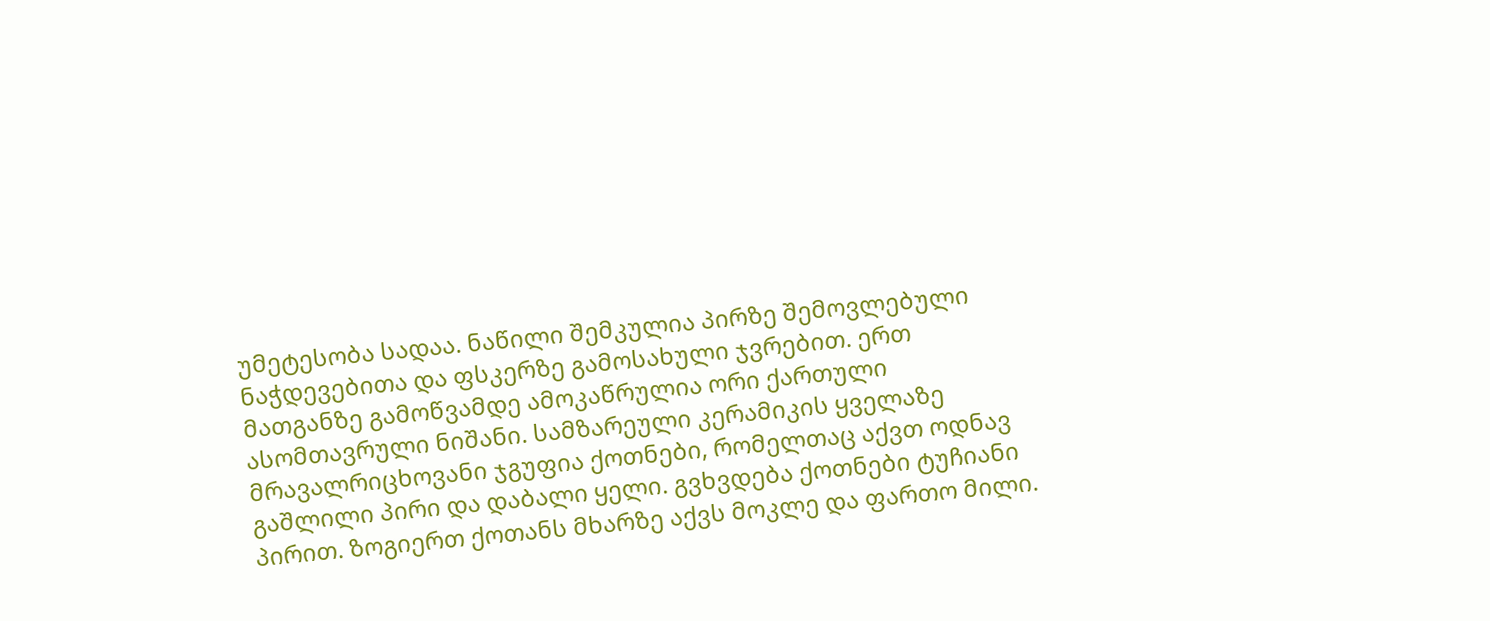უმეტესობა სადაა. ნაწილი შემკულია პირზე შემოვლებული ნაჭდევებითა და ფსკერზე გამოსახული ჯვრებით. ერთ მათგანზე გამოწვამდე ამოკაწრულია ორი ქართული ასომთავრული ნიშანი. სამზარეული კერამიკის ყველაზე მრავალრიცხოვანი ჯგუფია ქოთნები, რომელთაც აქვთ ოდნავ გაშლილი პირი და დაბალი ყელი. გვხვდება ქოთნები ტუჩიანი პირით. ზოგიერთ ქოთანს მხარზე აქვს მოკლე და ფართო მილი.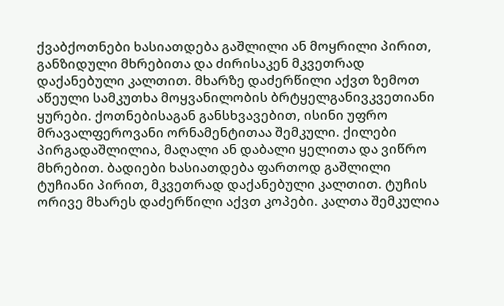ქვაბქოთნები ხასიათდება გაშლილი ან მოყრილი პირით, განზიდული მხრებითა და ძირისაკენ მკვეთრად დაქანებული კალთით. მხარზე დაძერწილი აქვთ ზემოთ აწეული სამკუთხა მოყვანილობის ბრტყელგანივკვეთიანი ყურები. ქოთნებისაგან განსხვავებით, ისინი უფრო მრავალფეროვანი ორნამენტითაა შემკული. ქილები პირგადაშლილია, მაღალი ან დაბალი ყელითა და ვიწრო მხრებით. ბადიები ხასიათდება ფართოდ გაშლილი ტუჩიანი პირით, მკვეთრად დაქანებული კალთით. ტუჩის ორივე მხარეს დაძერწილი აქვთ კოპები. კალთა შემკულია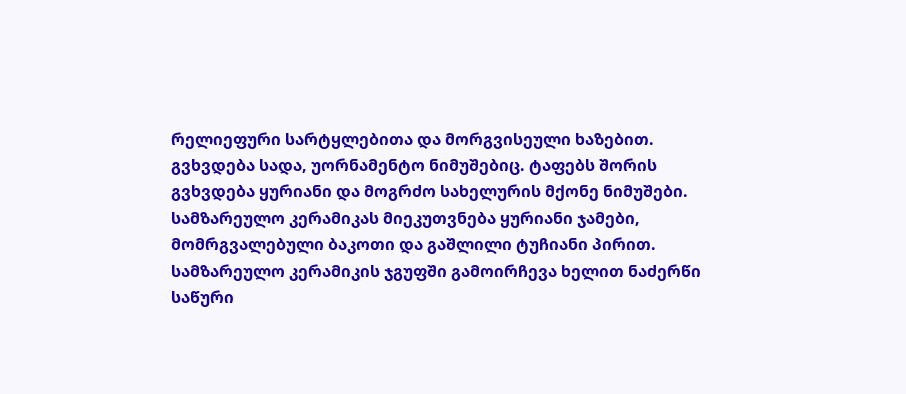რელიეფური სარტყლებითა და მორგვისეული ხაზებით. გვხვდება სადა, უორნამენტო ნიმუშებიც. ტაფებს შორის გვხვდება ყურიანი და მოგრძო სახელურის მქონე ნიმუშები. სამზარეულო კერამიკას მიეკუთვნება ყურიანი ჯამები, მომრგვალებული ბაკოთი და გაშლილი ტუჩიანი პირით. სამზარეულო კერამიკის ჯგუფში გამოირჩევა ხელით ნაძერწი საწური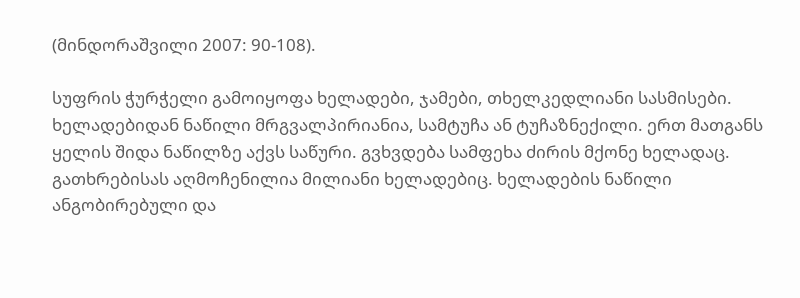(მინდორაშვილი 2007: 90-108).

სუფრის ჭურჭელი გამოიყოფა ხელადები, ჯამები, თხელკედლიანი სასმისები. ხელადებიდან ნაწილი მრგვალპირიანია, სამტუჩა ან ტუჩაზნექილი. ერთ მათგანს ყელის შიდა ნაწილზე აქვს საწური. გვხვდება სამფეხა ძირის მქონე ხელადაც. გათხრებისას აღმოჩენილია მილიანი ხელადებიც. ხელადების ნაწილი ანგობირებული და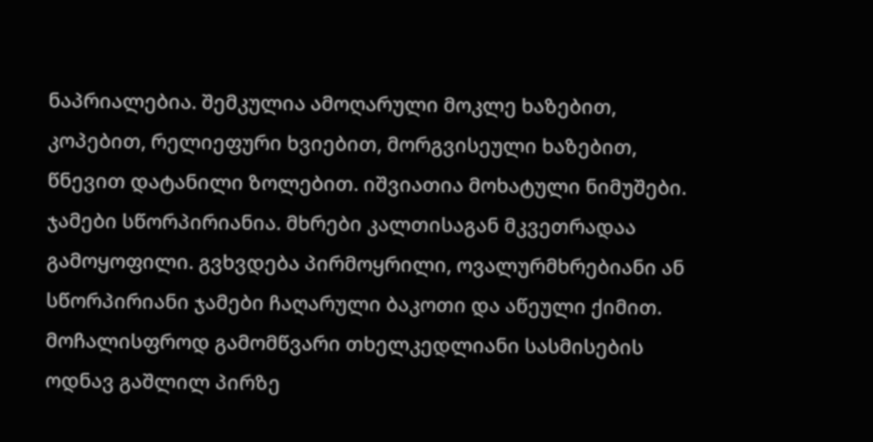ნაპრიალებია. შემკულია ამოღარული მოკლე ხაზებით, კოპებით, რელიეფური ხვიებით, მორგვისეული ხაზებით, წნევით დატანილი ზოლებით. იშვიათია მოხატული ნიმუშები. ჯამები სწორპირიანია. მხრები კალთისაგან მკვეთრადაა გამოყოფილი. გვხვდება პირმოყრილი, ოვალურმხრებიანი ან სწორპირიანი ჯამები ჩაღარული ბაკოთი და აწეული ქიმით. მოჩალისფროდ გამომწვარი თხელკედლიანი სასმისების ოდნავ გაშლილ პირზე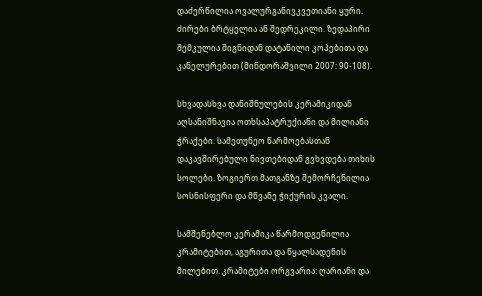დაძერწილია ოვალურგანივკვეთიანი ყური. ძირები ბრტყელია ან შედრეკილი. ზედაპირი შემკულია შიგნიდან დატანილი კოპებითა და კანელურებით (მინდორაშვილი 2007: 90-108).

სხვადასხვა დანიშნულების კერამიკიდან აღსანიშნავია ოთხსაპატრუქიანი და მილიანი ჭრაქები. სამეთუნეო წარმოებასთან დაკავშირებული ნივთებიდან გვხვდება თიხის სოლები. ზოგიერთ მათგანზე შემორჩენილია სოსნისფერი და მწვანე ჭიქურის კვალი.

სამშენებლო კერამიკა წარმოდგენილია კრამიტებით, აგურითა და წყალსადენის მილებით. კრამიტები ორგვარია: ღარიანი და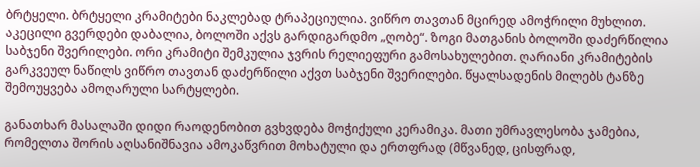ბრტყელი. ბრტყელი კრამიტები ნაკლებად ტრაპეციულია. ვიწრო თავთან მცირედ ამოჭრილი მუხლით. აკეცილი გვერდები დაბალია, ბოლოში აქვს გარდიგარდმო „ღობე“. ზოგი მათგანის ბოლოში დაძერწილია საბჯენი შვერილები. ორი კრამიტი შემკულია ჯვრის რელიეფური გამოსახულებით. ღარიანი კრამიტების გარკვეულ ნაწილს ვიწრო თავთან დაძერწილი აქვთ საბჯენი შვერილები. წყალსადენის მილებს ტანზე შემოუყვება ამოღარული სარტყლები.

განათხარ მასალაში დიდი რაოდენობით გვხვდება მოჭიქული კერამიკა. მათი უმრავლესობა ჯამებია, რომელთა შორის აღსანიშნავია ამოკაწვრით მოხატული და ერთფრად (მწვანედ, ცისფრად,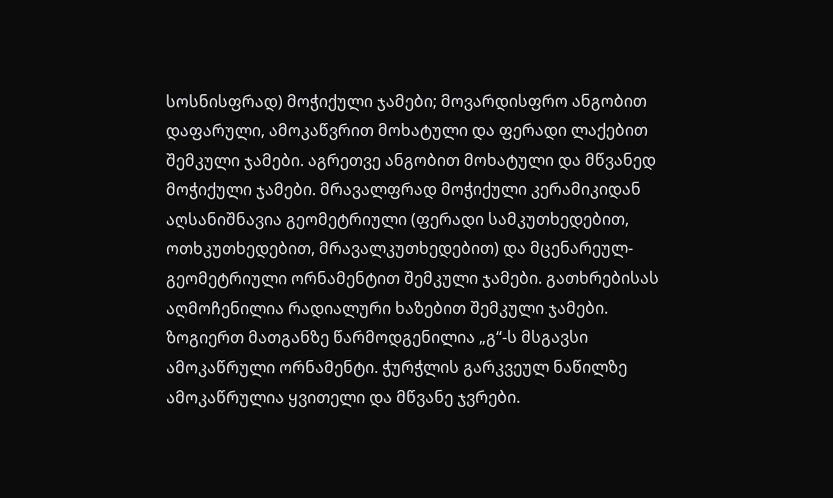სოსნისფრად) მოჭიქული ჯამები; მოვარდისფრო ანგობით დაფარული, ამოკაწვრით მოხატული და ფერადი ლაქებით შემკული ჯამები. აგრეთვე ანგობით მოხატული და მწვანედ მოჭიქული ჯამები. მრავალფრად მოჭიქული კერამიკიდან აღსანიშნავია გეომეტრიული (ფერადი სამკუთხედებით, ოთხკუთხედებით, მრავალკუთხედებით) და მცენარეულ-გეომეტრიული ორნამენტით შემკული ჯამები. გათხრებისას აღმოჩენილია რადიალური ხაზებით შემკული ჯამები. ზოგიერთ მათგანზე წარმოდგენილია „გ“-ს მსგავსი ამოკაწრული ორნამენტი. ჭურჭლის გარკვეულ ნაწილზე ამოკაწრულია ყვითელი და მწვანე ჯვრები.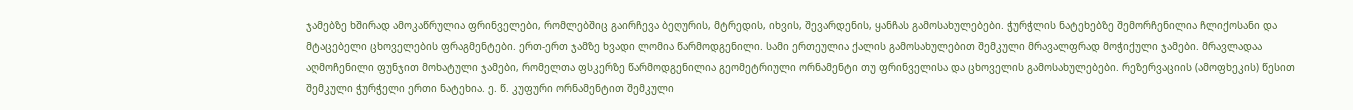ჯამებზე ხშირად ამოკაწრულია ფრინველები, რომლებშიც გაირჩევა ბეღურის, მტრედის, იხვის, შევარდენის, ყანჩას გამოსახულებები. ჭურჭლის ნატეხებზე შემორჩენილია ჩლიქოსანი და მტაცებელი ცხოველების ფრაგმენტები. ერთ-ერთ ჯამზე ხვადი ლომია წარმოდგენილი. სამი ერთეულია ქალის გამოსახულებით შემკული მრავალფრად მოჭიქული ჯამები. მრავლადაა აღმოჩენილი ფუნჯით მოხატული ჯამები, რომელთა ფსკერზე წარმოდგენილია გეომეტრიული ორნამენტი თუ ფრინველისა და ცხოველის გამოსახულებები. რეზერვაციის (ამოფხეკის) წესით შემკული ჭურჭელი ერთი ნატეხია. ე. წ. კუფური ორნამენტით შემკული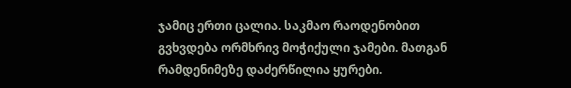ჯამიც ერთი ცალია. საკმაო რაოდენობით გვხვდება ორმხრივ მოჭიქული ჯამები. მათგან რამდენიმეზე დაძერწილია ყურები.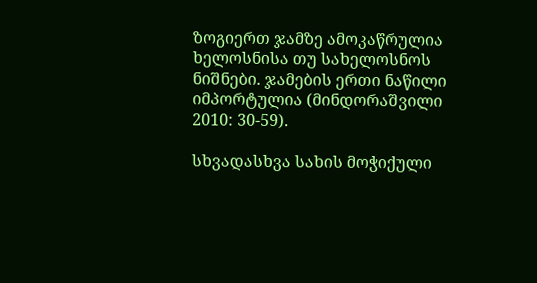ზოგიერთ ჯამზე ამოკაწრულია ხელოსნისა თუ სახელოსნოს ნიშნები. ჯამების ერთი ნაწილი იმპორტულია (მინდორაშვილი 2010: 30-59).

სხვადასხვა სახის მოჭიქული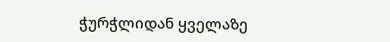ჭურჭლიდან ყველაზე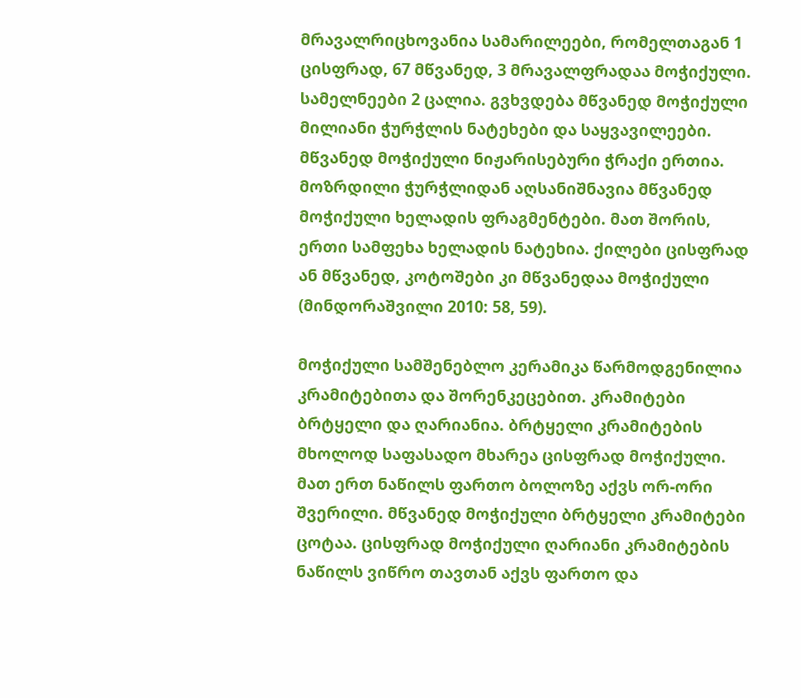მრავალრიცხოვანია სამარილეები, რომელთაგან 1 ცისფრად, 67 მწვანედ, 3 მრავალფრადაა მოჭიქული. სამელნეები 2 ცალია. გვხვდება მწვანედ მოჭიქული მილიანი ჭურჭლის ნატეხები და საყვავილეები. მწვანედ მოჭიქული ნიჟარისებური ჭრაქი ერთია. მოზრდილი ჭურჭლიდან აღსანიშნავია მწვანედ მოჭიქული ხელადის ფრაგმენტები. მათ შორის, ერთი სამფეხა ხელადის ნატეხია. ქილები ცისფრად ან მწვანედ, კოტოშები კი მწვანედაა მოჭიქული (მინდორაშვილი 2010: 58, 59).

მოჭიქული სამშენებლო კერამიკა წარმოდგენილია კრამიტებითა და შორენკეცებით. კრამიტები ბრტყელი და ღარიანია. ბრტყელი კრამიტების მხოლოდ საფასადო მხარეა ცისფრად მოჭიქული. მათ ერთ ნაწილს ფართო ბოლოზე აქვს ორ-ორი შვერილი. მწვანედ მოჭიქული ბრტყელი კრამიტები ცოტაა. ცისფრად მოჭიქული ღარიანი კრამიტების ნაწილს ვიწრო თავთან აქვს ფართო და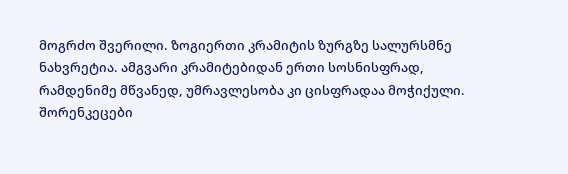მოგრძო შვერილი. ზოგიერთი კრამიტის ზურგზე სალურსმნე ნახვრეტია. ამგვარი კრამიტებიდან ერთი სოსნისფრად, რამდენიმე მწვანედ, უმრავლესობა კი ცისფრადაა მოჭიქული. შორენკეცები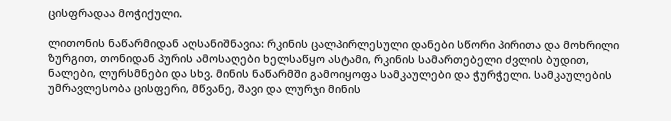ცისფრადაა მოჭიქული.

ლითონის ნაწარმიდან აღსანიშნავია: რკინის ცალპირლესული დანები სწორი პირითა და მოხრილი ზურგით, თონიდან პურის ამოსაღები ხელსაწყო ასტამი, რკინის სამართებელი ძვლის ბუდით, ნალები, ლურსმნები და სხვ. მინის ნაწარმში გამოიყოფა სამკაულები და ჭურჭელი. სამკაულების უმრავლესობა ცისფერი, მწვანე, შავი და ლურჯი მინის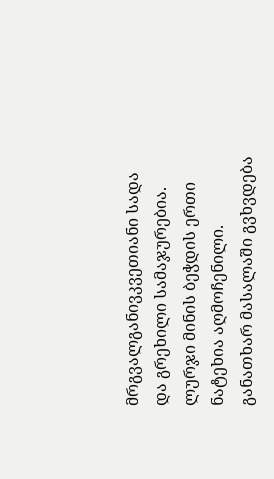მრგვალგანივკვეთიანი სადა და გრეხილი სამაჯურებია. ლურჯი მინის ბეჭდის ერთი ნატეხია აღმოჩენილი. განათხარ მასალაში გვხვდება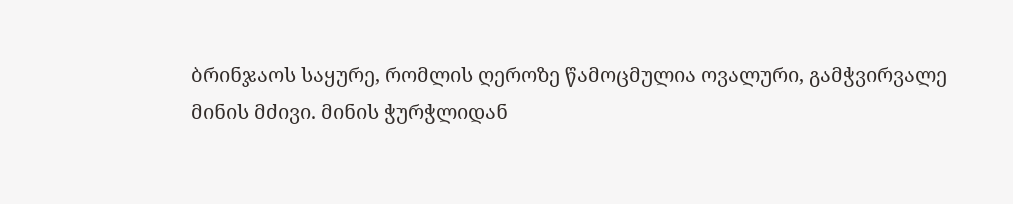ბრინჯაოს საყურე, რომლის ღეროზე წამოცმულია ოვალური, გამჭვირვალე მინის მძივი. მინის ჭურჭლიდან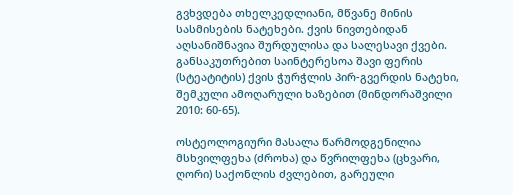გვხვდება თხელკედლიანი, მწვანე მინის სასმისების ნატეხები. ქვის ნივთებიდან აღსანიშნავია შურდულისა და სალესავი ქვები. განსაკუთრებით საინტერესოა შავი ფერის (სტეატიტის) ქვის ჭურჭლის პირ-გვერდის ნატეხი, შემკული ამოღარული ხაზებით (მინდორაშვილი 2010: 60-65).

ოსტეოლოგიური მასალა წარმოდგენილია მსხვილფეხა (ძროხა) და წვრილფეხა (ცხვარი, ღორი) საქონლის ძვლებით, გარეული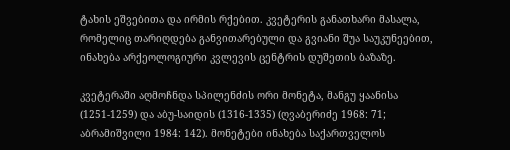ტახის ეშვებითა და ირმის რქებით. კვეტერის განათხარი მასალა, რომელიც თარიღდება განვითარებული და გვიანი შუა საუკუნეებით, ინახება არქეოლოგიური კვლევის ცენტრის დუშეთის ბაზაზე.

კვეტერაში აღმოჩნდა სპილენძის ორი მონეტა, მანგუ ყაანისა (1251-1259) და აბუ-საიდის (1316-1335) (ღვაბერიძე 1968: 71; აბრამიშვილი 1984: 142). მონეტები ინახება საქართველოს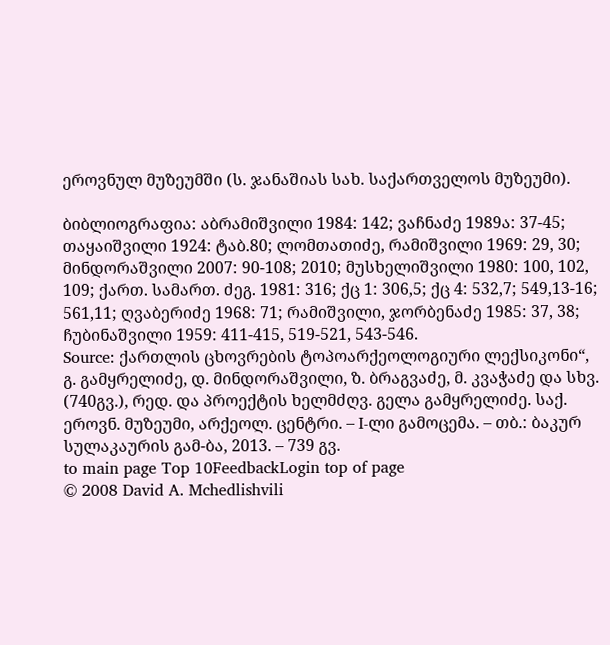ეროვნულ მუზეუმში (ს. ჯანაშიას სახ. საქართველოს მუზეუმი).

ბიბლიოგრაფია: აბრამიშვილი 1984: 142; ვაჩნაძე 1989ა: 37-45; თაყაიშვილი 1924: ტაბ.80; ლომთათიძე, რამიშვილი 1969: 29, 30; მინდორაშვილი 2007: 90-108; 2010; მუსხელიშვილი 1980: 100, 102, 109; ქართ. სამართ. ძეგ. 1981: 316; ქც 1: 306,5; ქც 4: 532,7; 549,13-16; 561,11; ღვაბერიძე 1968: 71; რამიშვილი, ჯორბენაძე 1985: 37, 38; ჩუბინაშვილი 1959: 411-415, 519-521, 543-546.
Source: ქართლის ცხოვრების ტოპოარქეოლოგიური ლექსიკონი“, გ. გამყრელიძე, დ. მინდორაშვილი, ზ. ბრაგვაძე, მ. კვაჭაძე და სხვ. (740გვ.), რედ. და პროექტის ხელმძღვ. გელა გამყრელიძე. საქ. ეროვნ. მუზეუმი, არქეოლ. ცენტრი. – I-ლი გამოცემა. – თბ.: ბაკურ სულაკაურის გამ-ბა, 2013. – 739 გვ.
to main page Top 10FeedbackLogin top of page
© 2008 David A. Mchedlishvili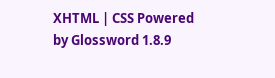XHTML | CSS Powered by Glossword 1.8.9